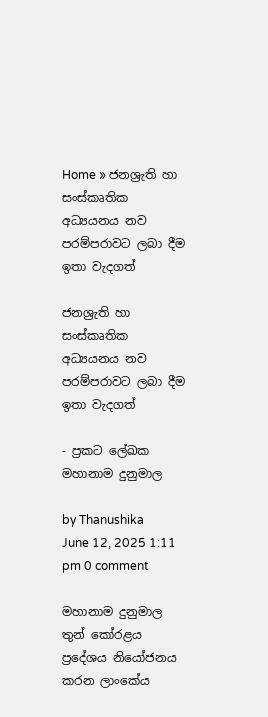Home » ජනශ්‍රැති හා සංස්කෘතික අධ්‍යයනය නව පරම්පරාවට ලබා දීම ඉතා වැදගත්

ජනශ්‍රැති හා සංස්කෘතික අධ්‍යයනය නව පරම්පරාවට ලබා දීම ඉතා වැදගත්

- ප්‍රකට ලේඛක මහානාම දුනුමාල

by Thanushika
June 12, 2025 1:11 pm 0 comment

මහානාම දුනුමාල තුන් කෝරළය ප්‍රදේශය නියෝජනය කරන ලාංකේය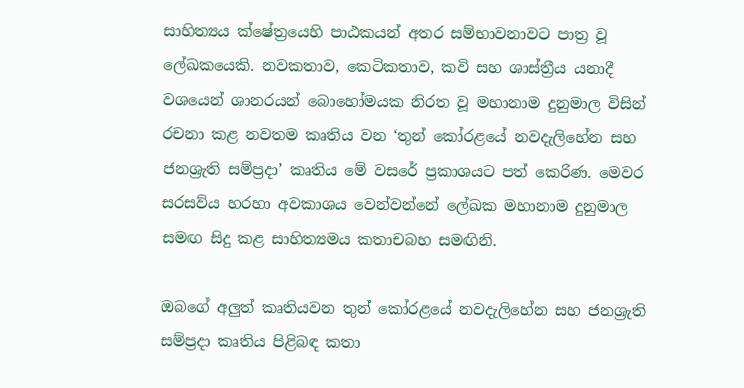සාහිත්‍යය ක්ෂේත්‍රයෙහි පාඨකයන් අතර සම්භාවනාවට පාත්‍ර වූ ලේඛකයෙකි. නවකතාව, කෙටිකතාව, කවි සහ ශාස්ත්‍රීය යනාදී වශයෙන් ශානරයන් බොහෝමයක නිරත වූ මහානාම දුනුමාල විසින් රචනා කළ නවතම කෘතිය වන ‘තුන් කෝරළයේ නවදැලිහේන සහ ජනශ්‍රැති සම්ප්‍රදා’ කෘතිය මේ වසරේ ප්‍රකාශයට පත් කෙරිණ. මෙවර සරසව්ය හරහා අවකාශය වෙන්වන්නේ ලේඛක මහානාම දුනුමාල සමඟ සිදු කළ සාහිත්‍යමය කතාචබහ සමඟිනි.

ඔබගේ අලුත් කෘතියවන තුන් කෝරළයේ නවදැලිහේන සහ ජනශ්‍රැති සම්ප්‍රදා කෘතිය පිළිබඳ කතා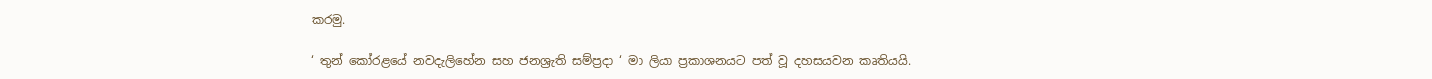කරමු.

‘ තුන් කෝරළයේ නවදැලිහේන සහ ජනශ්‍රැති සම්ප්‍රදා ‘ මා ලියා ප්‍රකාශනයට පත් වූ දහසයවන කෘතියයි.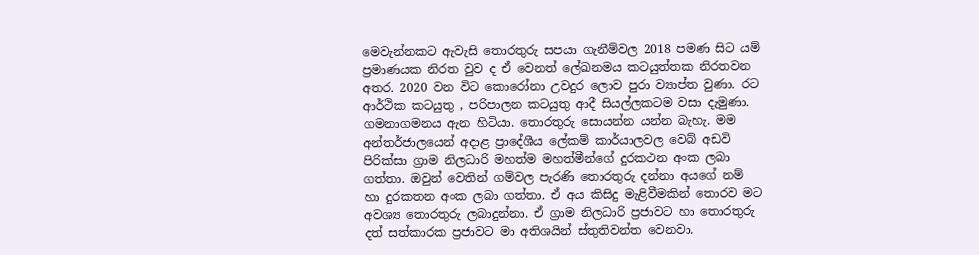මෙවැන්නකට ඇවැසි තොරතුරු සපයා ගැනීම්වල 2018 පමණ සිට යම් ප්‍රමාණයක නිරත වුව ද ඒ වෙනත් ලේඛනමය කටයුත්තක නිරතවන අතර. 2020 වන විට කොරෝනා උවදුර ලොව පුරා ව්‍යාප්ත වුණා. රට ආර්ථික කටයුතු , පරිපාලන කටයුතු ආදී සියල්ලකටම වසා දැමුණා. ගමනාගමනය ඇන හිටියා. තොරතුරු සොයන්න යන්න බැහැ. මම අන්තර්ජාලයෙන් අදාළ ප්‍රාදේශීය ලේකම් කාර්යාලවල වෙබ් අඩවි පිරික්සා ග්‍රාම නිලධාරි මහත්ම මහත්මීන්ගේ දුරකථන අංක ලබා ගත්තා. ඔවුන් වෙතින් ගම්වල පැරණි තොරතුරු දන්නා අයගේ නම් හා දුරකතන අංක ලබා ගත්තා. ඒ අය කිසිදු මැළිවීමකින් තොරව මට අවශ්‍ය තොරතුරු ලබාදුන්නා. ඒ ග්‍රාම නිලධාරි ප්‍රජාවට හා තොරතුරු දත් සත්කාරක ප්‍රජාවට මා අතිශයින් ස්තුතිවන්ත වෙනවා.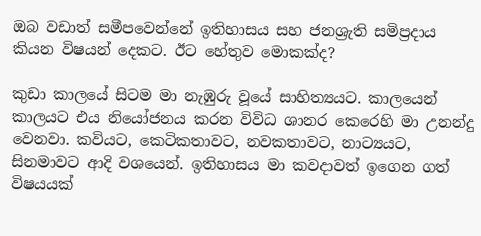ඔබ වඩාත් සමීපවෙන්නේ ඉතිහාසය සහ ජනශ්‍රැති සමිප්‍රදාය කියන විෂයන් දෙකට. ඊට හේතුව මොකක්ද?

කුඩා කාලයේ සිටම මා නැඹුරු වූයේ සාහිත්‍යයට. කාලයෙන් කාලයට එය නියෝජනය කරන විවිධ ශානර කෙරෙහි මා උනන්දු වෙනවා. කවියට, කෙටිකතාවට, නවකතාවට, නාට්‍යයට, සිනමාවට ආදි වශයෙන්. ඉතිහාසය මා කවදාවත් ඉගෙන ගත් විෂයයක්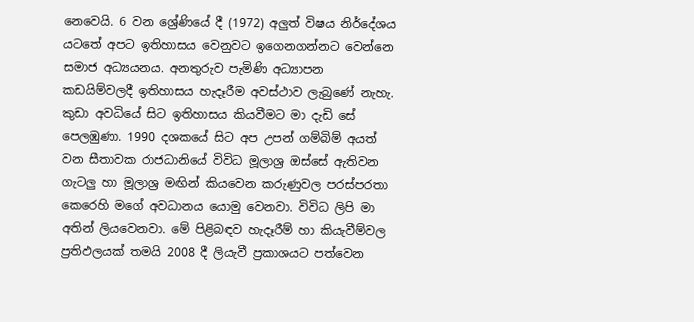නෙවෙයි. 6 වන ශ්‍රේණියේ දී (1972) අලුත් විෂය නිර්දේශය යටතේ අපට ඉතිහාසය වෙනුවට ඉගෙනගන්නට වෙන්නෙ සමාජ අධ්‍යයනය. අනතුරුව පැමිණි අධ්‍යාපන කඩයිම්වලදී ඉතිහාසය හැදෑරීම අවස්ථාව ලැබුණේ නැහැ. කුඩා අවධියේ සිට ඉතිහාසය කියවීමට මා දැඩි සේ පෙලඹුණා. 1990 දශකයේ සිට අප උපන් ගම්බිම් අයත් වන සීතාවක රාජධානියේ විවිධ මූලාශ්‍ර ඔස්සේ ඇතිවන ගැටලු හා මූලාශ්‍ර මඟින් කියවෙන කරුණුවල පරස්පරතා කෙරෙහි මගේ අවධානය යොමු වෙනවා. විවිධ ලිපි මා අතින් ලියවෙනවා. මේ පිළිබඳව හැදෑරීම් හා කියැවීම්වල ප්‍රතිඵලයක් තමයි 2008 දී ලියැවී ප්‍රකාශයට පත්වෙන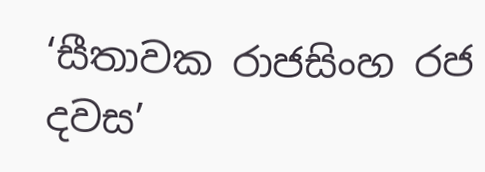‘සීතාවක රාජසිංහ රජ දවස’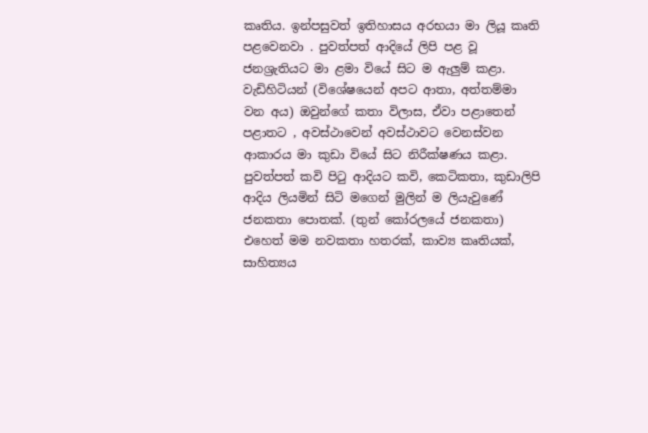කෘතිය. ඉන්පසුවත් ඉතිහාසය අරභයා මා ලියූ කෘති පළවෙනවා . පුවත්පත් ආදියේ ලිපි පළ වූ ජනශ්‍රැතියට මා ළමා වියේ සිට ම ඇලුම් කළා. වැඩිහිටියන් (විශේෂයෙන් අපට ආතා, අත්තම්මා වන අය) ඔවුන්ගේ කතා විලාස, ඒවා පළාතෙන් පළාතට , අවස්ථාවෙන් අවස්ථාවට වෙනස්වන ආකාරය මා කුඩා වියේ සිට නිරීක්ෂණය කළා. පුවත්පත් කවි පිටු ආදියට කවි, කෙටිකතා, කුඩාලිපි ආදිය ලියමින් සිටි මගෙන් මුලින් ම ලියැවුණේ ජනකතා පොතක්. (තුන් කෝරලයේ ජනකතා) එහෙත් මම නවකතා හත‍රක්, කාව්‍ය කෘතියක්, සාහිත්‍යය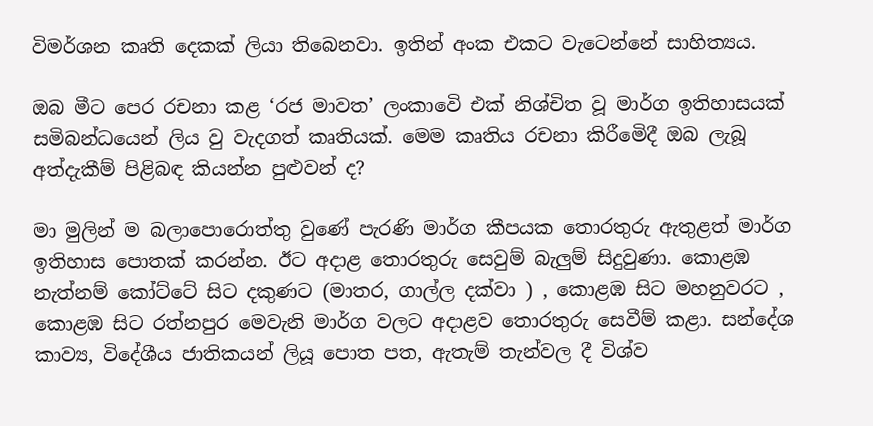විමර්ශන කෘති දෙකක් ලියා තිබෙනවා. ඉතින් අංක එකට වැටෙන්නේ සාහිත්‍යය.

ඔබ මීට පෙර රචනා කළ ‘රජ මාවත’ ලංකාවෙි එක් නිශ්චිත වූ මාර්ග ඉතිහාසයක් සමිබන්ධයෙන් ලිය වු වැදගත් කෘතියක්. මෙම කෘතිය රචනා කිරීමෙිදී ඔබ ලැබූ අත්දැකීම් පිළිබඳ කියන්න පුළුවන් ද?

මා මුලින් ම බලාපොරොත්තු වුණේ පැරණි මාර්ග කීපයක තොරතුරු ඇතුළත් මාර්ග ඉතිහාස පොතක් කරන්න. ඊට අදාළ තොරතුරු සෙවුම් බැලුම් සිදුවුණා. කොළඹ නැත්නම් කෝට්ටේ සිට දකුණට (මාතර, ගාල්ල දක්වා ) , කොළඹ සිට මහනුවරට , කොළඹ සිට රත්නපුර මෙවැනි මාර්ග වලට අදාළව තොරතුරු සෙවීම් කළා. සන්දේශ කාව්‍ය, විදේශීය ජාතිකයන් ලියූ පොත පත, ඇතැම් තැන්වල දී විශ්ව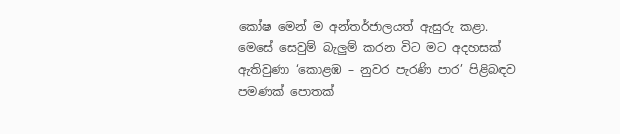කෝෂ මෙන් ම අන්තර්ජාලයත් ඇසුරු කළා. මෙසේ සෙවුම් බැලුම් කරන විට මට අදහසක් ඇතිවුණා ‘කොළඹ – නුවර පැරණි පාර’ පිළිබඳව පමණක් පොතක්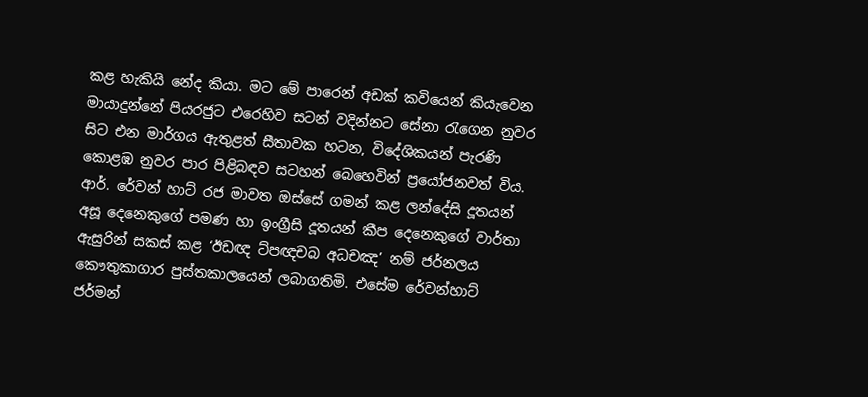කළ හැකියි නේද කියා. මට මේ පාරෙන් අඩක් කවියෙන් කියැවෙන මායාදුන්නේ පියරජුට එරෙහිව සටන් වදින්නට සේනා රැගෙන නුවර සිට එන මාර්ගය ඇතුළත් සීතාවක හටන, විදේශිකයන් පැරණි කොළඹ නුවර පාර පිළිබඳව සටහන් බෙහෙවින් ප්‍රයෝජනවත් විය. ආර්. රේවන් හාට් රජ මාවත ඔස්සේ ගමන් කළ ලන්දේසි දූතයන් අසූ දෙනෙකුගේ පමණ හා ඉංග්‍රීසි දූතයන් කීප දෙනෙකුගේ වාර්තා ඇසුරින් සකස් කළ ‘ඊඩඥ ට්පඥචබ අධචඤ’ නම් ජර්නලය කෞතුකාගාර පුස්තකාලයෙන් ලබාගතිමි. එසේම රේවන්හාට් ජර්මන්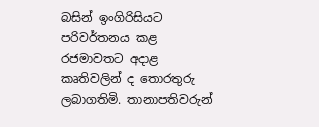බසින් ඉංගිරිසියට පරිවර්තනය කළ රජමාවතට අදාළ කෘතිවලින් ද තොරතුරු ලබාගතිමි. තානාපතිවරුන්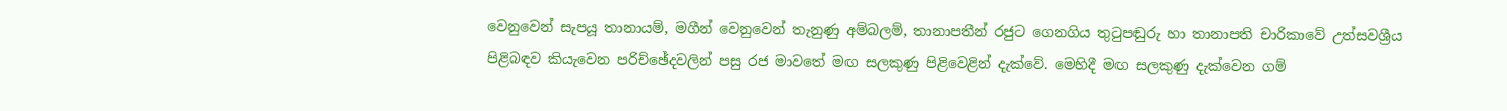වෙනුවෙන් සැපයූ තානායම්, මගීන් වෙනුවෙන් තැනුණු අම්බලම්, තානාපතීන් රජුට ගෙනගිය තුටුපඬුරු හා තානාපති චාරිකාවේ උත්සවශ්‍රීය පිළිබඳව කියැවෙන පරිච්ඡේදවලින් පසු රජ මාවතේ මඟ සලකුණු පිළිවෙළින් දැක්වේ. මෙහිදී මඟ සලකුණු දැක්වෙන ගම්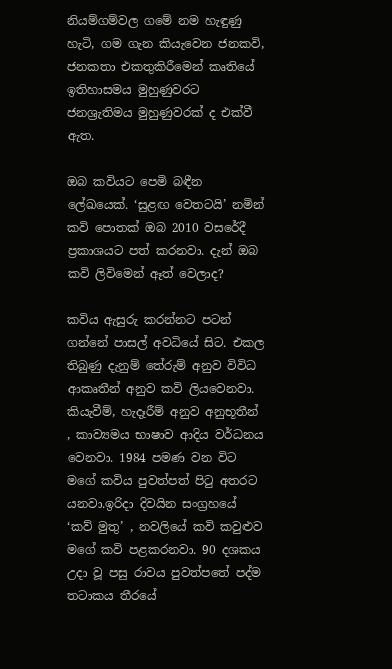නියම්ගම්වල ගමේ නම හැඳුණු හැටි, ගම ගැන කියැවෙන ජනකවි, ජනකතා එකතුකිරීමෙන් කෘතියේ ඉතිහාසමය මුහුණුවරට ජනශ්‍රැතිමය මුහුණුවරක් ද එක්වී ඇත.

ඔබ කවියට පෙමි බඳීන ලේඛයෙක්. ‘සුළඟ වෙතටයි’ නමින් කවි පොතක් ඔබ 2010 වසරේදී ප්‍රකාශයට පත් කරනවා. දැන් ඔබ කවි ලිවිමෙන් ඈත් වෙලාද?

කවිය ඇසුරු කරන්නට පටන් ගන්නේ පාසල් අවධියේ සිට. එකල තිබුණු දැනුම් තේරුම් අනුව විවිධ ආකෘතීන් අනුව කවි ලියවෙනවා. කියැවීම්, හැදෑරීම් අනුව අනුභූතීන් , කාව්‍යමය භාෂාව ආදිය වර්ධනය වෙනවා. 1984 පමණ වන විට මගේ කවිය පුවත්පත් පිටු අතරට යනවා.ඉරිදා දිවයින සංග්‍රහයේ ‘කව් මුතු’ , නවලියේ කවි කවුළුව මගේ කවි පළකරනවා. 90 දශකය උදා වූ පසු රාවය පුවත්පතේ පද්ම තටාකය තීරයේ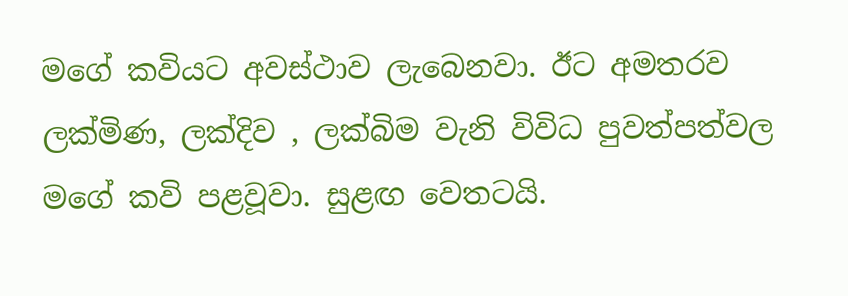මගේ කවියට අවස්ථාව ලැබෙනවා. ඊට අමතරව ලක්මිණ, ලක්දිව , ලක්බිම වැනි විවිධ පුවත්පත්වල මගේ කවි පළවූවා. සුළඟ වෙතටයි.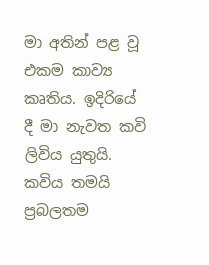මා අතින් පළ වූ එකම කාව්‍ය කෘතිය. ඉදිරියේ දී මා නැවත කවි ලිවිය යුතුයි. කවිය තමයි ප්‍රබලතම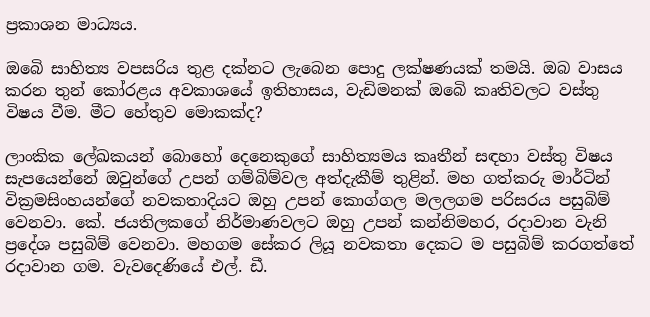ප්‍රකාශන මාධ්‍යය.

ඔබෙි සාහිත්‍ය වපසරිය තුළ දක්නට ලැබෙන පොදු ලක්ෂණයක් තමයි. ඔබ වාසය කරන තුන් කෝරළය අවකාශයේ ඉතිහාසය, වැඩිමනක් ඔබෙි කෘතිවලට වස්තු විෂය වීම. මීට හේතුව මොකක්ද?

ලාංකික ලේඛකයන් බොහෝ දෙනෙකුගේ සාහිත්‍යමය කෘතීන් සඳහා වස්තු විෂය සැපයෙන්නේ ඔවුන්ගේ උපන් ගම්බිම්වල අත්දැකීම් තුළින්. මහ ගත්කරු මාර්ටින් වික්‍රමසිංහයන්ගේ නවකතාදියට ඔහු උපන් කොග්ගල මලලගම පරිසරය පසුබිම් වෙනවා. කේ. ජයතිලකගේ නිර්මාණවලට ඔහු උපන් කන්නිමහර, රදාවාන වැනි ප්‍රදේශ පසුබිම් වෙනවා. මහගම සේකර ලියූ නවකතා දෙකට ම පසුබිම් කරගත්තේ රදාවාන ගම. වැවදෙණියේ එල්. ඩී.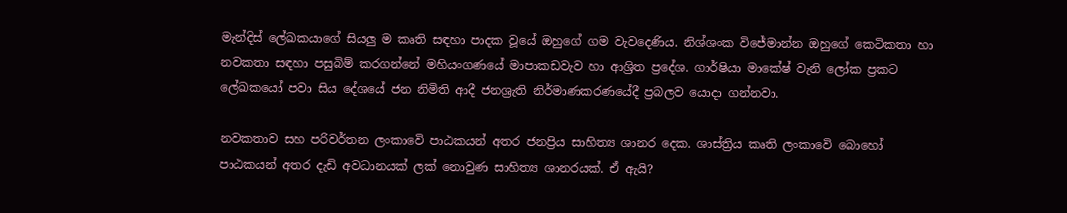මැන්දිස් ලේඛකයාගේ සියලු ම කෘති සඳහා පාදක වූයේ ඔහුගේ ගම වැවදෙණිය. නිශ්ශංක විජේමාන්න ඔහුගේ කෙටිකතා හා නවකතා සඳහා පසුබිම් කරගන්නේ මහියංගණයේ මාපාකඩවැව හා ආශ්‍රිත ප්‍රදේශ. ගාර්ෂියා මාකේෂ් වැනි ලෝක ප්‍රකට ලේඛකයෝ පවා සිය දේශයේ ජන නිමිති ආදී ජනශ්‍රැති නිර්මාණකරණයේදී ප්‍රබලව යොදා ගන්නවා.

නවකතාව සහ පරිවර්තන ලංකාවෙි පාඨකයන් අතර ජනප්‍රිය සාහිත්‍ය ශානර දෙක. ශාස්ත්‍රිය කෘති ලංකාවෙි බොහෝ පාඨකයන් අතර දැඩි අවධානයක් ලක් නොවුණ සාහිත්‍ය ශානරයක්. ඒ ඇයි?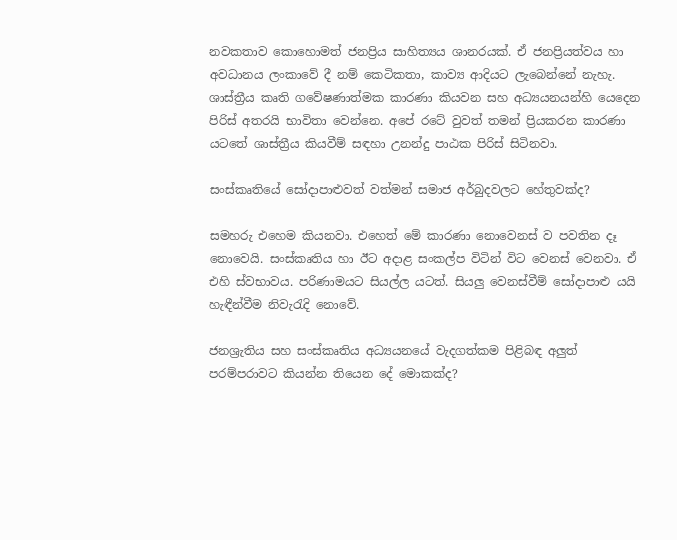නවකතාව කොහොමත් ජනප්‍රිය සාහිත්‍යය ශානරයක්. ඒ ජනප්‍රියත්වය හා අවධානය ලංකාවේ දී නම් කෙටිකතා, කාව්‍ය ආදියට ලැබෙන්නේ නැහැ. ශාස්ත්‍රීය කෘති ගවේෂණාත්මක කාරණා කියවන සහ අධ්‍යයනයන්හි යෙදෙන පිරිස් අතරයි භාවිතා වෙන්නෙ. අපේ රටේ වුවත් තමන් ප්‍රියකරන කාරණා යටතේ ශාස්ත්‍රීය කියවීම් සඳහා උනන්දු පාඨක පිරිස් සිටිනවා.

සංස්කෘතියේ සෝදාපාළුවත් වත්මන් සමාජ අර්බුදවලට හේතුවක්ද?

සමහරු එහෙම කියනවා. එහෙත් මේ කාරණා නොවෙනස් ව පවතින දෑ නොවෙයි. සංස්කෘතිය හා ඊට අදාළ සංකල්ප විටින් විට වෙනස් වෙනවා. ඒ එහි ස්වභාවය. පරිණාමයට සියල්ල යටත්. සියලු වෙනස්වීම් සෝදාපාළු යයි හැඳීන්වීම නිවැරැදි නොවේ.

ජනශ්‍රැතිය සහ සංස්කෘතිය අධ්‍යයනයේ වැදගත්කම පිළිබඳ අලුත් පරම්පරාවට කියන්න තියෙන දේ මොකක්ද?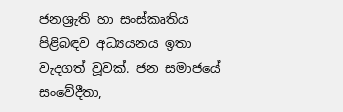ජනශ්‍රැති හා සංස්කෘතිය පිළිබඳව අධ්‍යයනය ඉතා වැදගත් වූවක්. ජන සමාජයේ සංවේදීතා,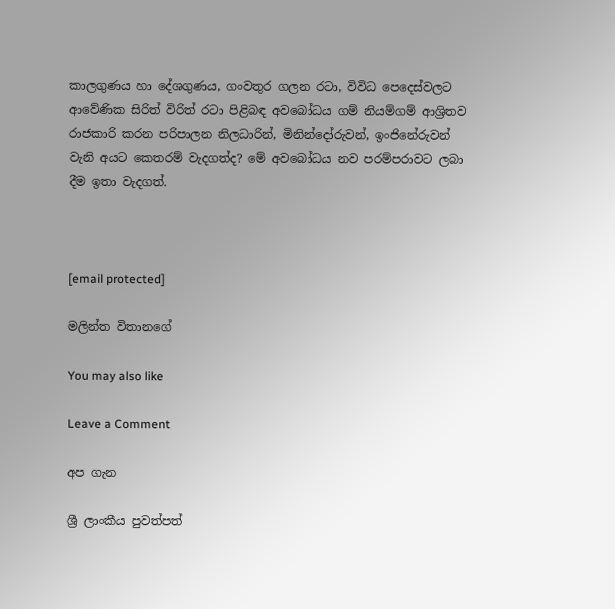කාලගුණය හා දේශගුණය, ගංවතුර ගලන රටා, විවිධ පෙදෙස්වලට ආවේණික සිරිත් විරිත් රටා පිළිබඳ අවබෝධය ගම් නියම්ගම් ආශ්‍රිතව රාජකාරි කරන පරිපාලන නිලධාරින්, මිනින්දෝරුවන්, ඉංජිනේරුවන් වැනි අයට කෙතරම් වැදගත්ද? මේ අවබෝධය නව පරම්පරාවට ලබා දීම ඉතා වැදගත්.



[email protected]

මලින්ත විතානගේ

You may also like

Leave a Comment

අප ගැන

ශ්‍රී ලාංකීය පුවත්පත්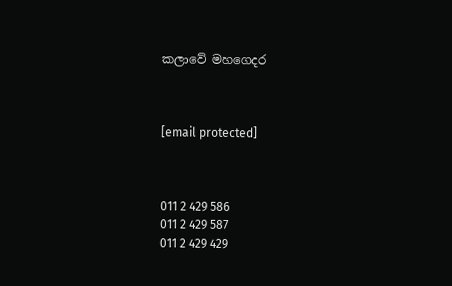කලාවේ මහගෙදර



[email protected]



011 2 429 586
011 2 429 587
011 2 429 429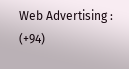Web Advertising : (+94)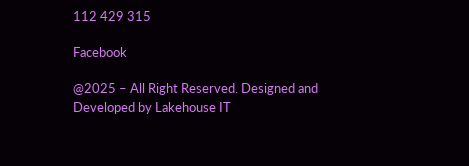112 429 315

Facebook

@2025 – All Right Reserved. Designed and Developed by Lakehouse IT